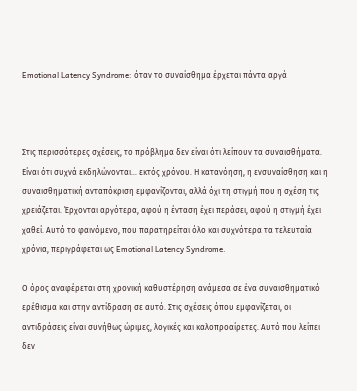Emotional Latency Syndrome: όταν το συναίσθημα έρχεται πάντα αργά



Στις περισσότερες σχέσεις, το πρόβλημα δεν είναι ότι λείπουν τα συναισθήματα. Είναι ότι συχνά εκδηλώνονται… εκτός χρόνου. Η κατανόηση, η ενσυναίσθηση και η συναισθηματική ανταπόκριση εμφανίζονται, αλλά όχι τη στιγμή που η σχέση τις χρειάζεται. Έρχονται αργότερα, αφού η ένταση έχει περάσει, αφού η στιγμή έχει χαθεί. Αυτό το φαινόμενο, που παρατηρείται όλο και συχνότερα τα τελευταία χρόνια, περιγράφεται ως Emotional Latency Syndrome.

Ο όρος αναφέρεται στη χρονική καθυστέρηση ανάμεσα σε ένα συναισθηματικό ερέθισμα και στην αντίδραση σε αυτό. Στις σχέσεις όπου εμφανίζεται, οι αντιδράσεις είναι συνήθως ώριμες, λογικές και καλοπροαίρετες. Αυτό που λείπει δεν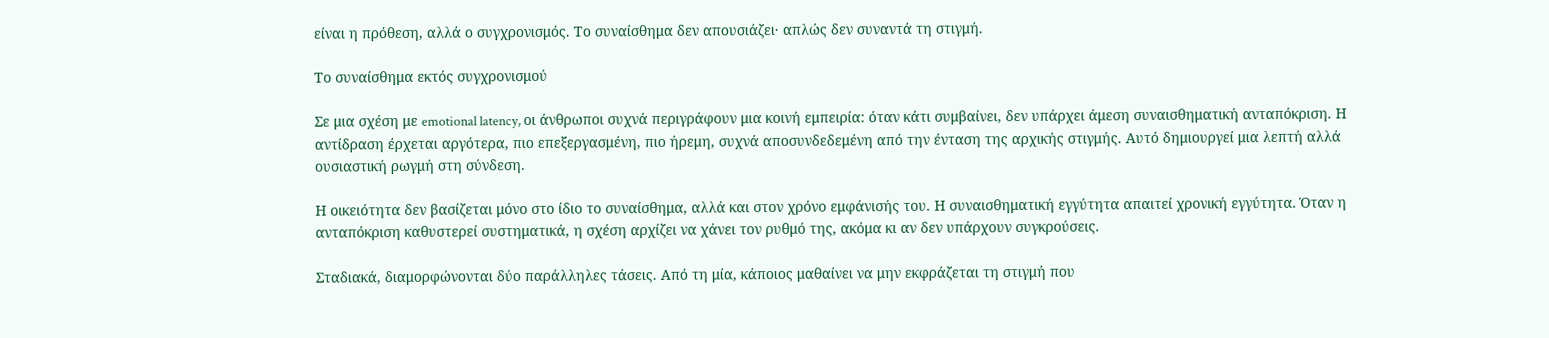είναι η πρόθεση, αλλά ο συγχρονισμός. Το συναίσθημα δεν απουσιάζει· απλώς δεν συναντά τη στιγμή.

Το συναίσθημα εκτός συγχρονισμού

Σε μια σχέση με emotional latency, οι άνθρωποι συχνά περιγράφουν μια κοινή εμπειρία: όταν κάτι συμβαίνει, δεν υπάρχει άμεση συναισθηματική ανταπόκριση. Η αντίδραση έρχεται αργότερα, πιο επεξεργασμένη, πιο ήρεμη, συχνά αποσυνδεδεμένη από την ένταση της αρχικής στιγμής. Αυτό δημιουργεί μια λεπτή αλλά ουσιαστική ρωγμή στη σύνδεση.

Η οικειότητα δεν βασίζεται μόνο στο ίδιο το συναίσθημα, αλλά και στον χρόνο εμφάνισής του. Η συναισθηματική εγγύτητα απαιτεί χρονική εγγύτητα. Όταν η ανταπόκριση καθυστερεί συστηματικά, η σχέση αρχίζει να χάνει τον ρυθμό της, ακόμα κι αν δεν υπάρχουν συγκρούσεις.

Σταδιακά, διαμορφώνονται δύο παράλληλες τάσεις. Από τη μία, κάποιος μαθαίνει να μην εκφράζεται τη στιγμή που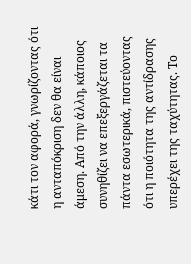κάτι τον αφορά, γνωρίζοντας ότι η ανταπόκριση δεν θα είναι άμεση. Από την άλλη, κάποιος συνηθίζει να επεξεργάζεται τα πάντα εσωτερικά, πιστεύοντας ότι η ποιότητα της αντίδρασης υπερέχει της ταχύτητας. Το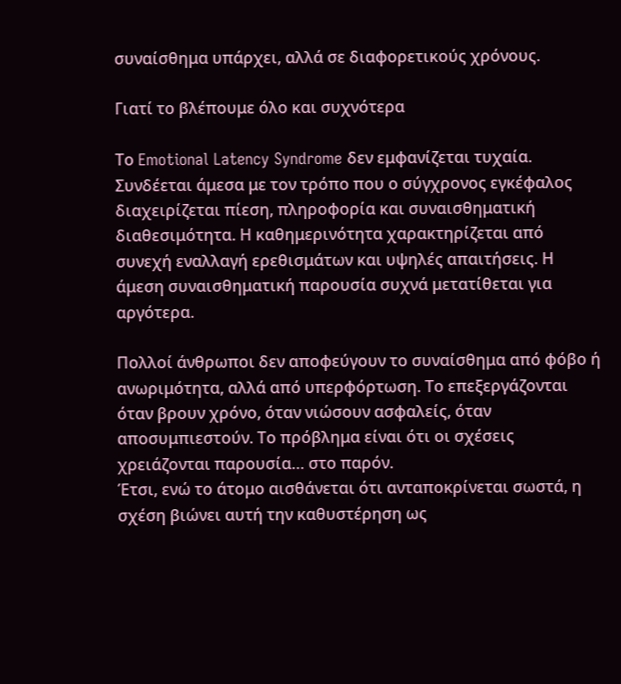συναίσθημα υπάρχει, αλλά σε διαφορετικούς χρόνους.

Γιατί το βλέπουμε όλο και συχνότερα

Το Emotional Latency Syndrome δεν εμφανίζεται τυχαία. Συνδέεται άμεσα με τον τρόπο που ο σύγχρονος εγκέφαλος διαχειρίζεται πίεση, πληροφορία και συναισθηματική διαθεσιμότητα. Η καθημερινότητα χαρακτηρίζεται από συνεχή εναλλαγή ερεθισμάτων και υψηλές απαιτήσεις. Η άμεση συναισθηματική παρουσία συχνά μετατίθεται για αργότερα.

Πολλοί άνθρωποι δεν αποφεύγουν το συναίσθημα από φόβο ή ανωριμότητα, αλλά από υπερφόρτωση. Το επεξεργάζονται όταν βρουν χρόνο, όταν νιώσουν ασφαλείς, όταν αποσυμπιεστούν. Το πρόβλημα είναι ότι οι σχέσεις χρειάζονται παρουσία… στο παρόν.
Έτσι, ενώ το άτομο αισθάνεται ότι ανταποκρίνεται σωστά, η σχέση βιώνει αυτή την καθυστέρηση ως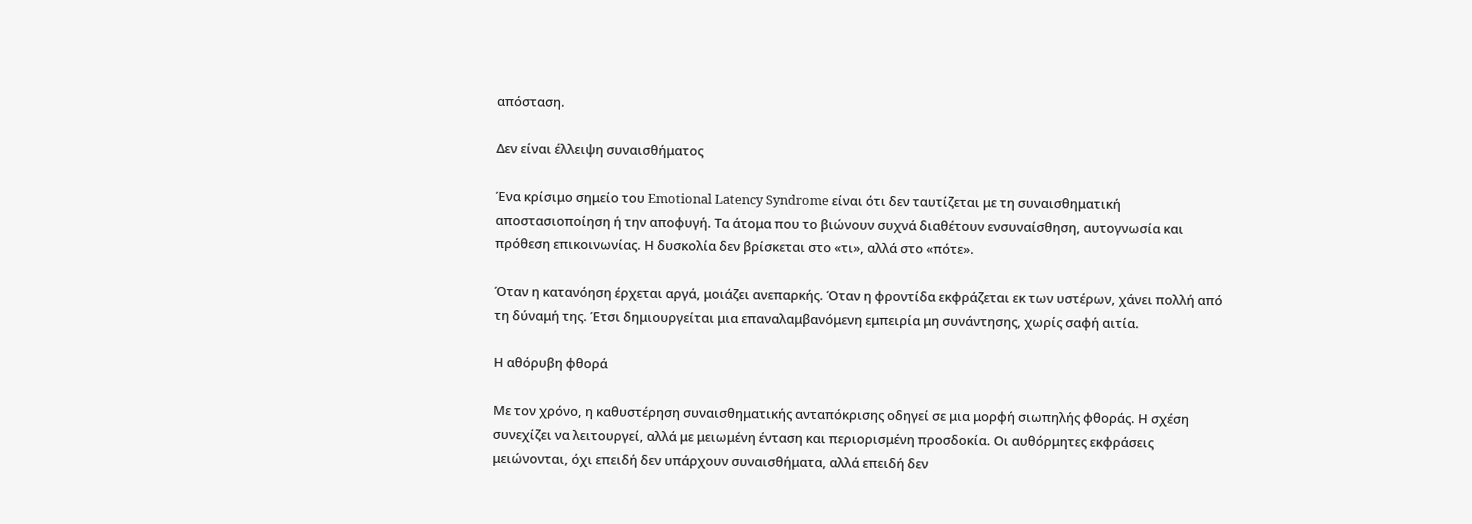απόσταση.

Δεν είναι έλλειψη συναισθήματος

Ένα κρίσιμο σημείο του Emotional Latency Syndrome είναι ότι δεν ταυτίζεται με τη συναισθηματική αποστασιοποίηση ή την αποφυγή. Τα άτομα που το βιώνουν συχνά διαθέτουν ενσυναίσθηση, αυτογνωσία και πρόθεση επικοινωνίας. Η δυσκολία δεν βρίσκεται στο «τι», αλλά στο «πότε».

Όταν η κατανόηση έρχεται αργά, μοιάζει ανεπαρκής. Όταν η φροντίδα εκφράζεται εκ των υστέρων, χάνει πολλή από τη δύναμή της. Έτσι δημιουργείται μια επαναλαμβανόμενη εμπειρία μη συνάντησης, χωρίς σαφή αιτία.

Η αθόρυβη φθορά

Με τον χρόνο, η καθυστέρηση συναισθηματικής ανταπόκρισης οδηγεί σε μια μορφή σιωπηλής φθοράς. Η σχέση συνεχίζει να λειτουργεί, αλλά με μειωμένη ένταση και περιορισμένη προσδοκία. Οι αυθόρμητες εκφράσεις μειώνονται, όχι επειδή δεν υπάρχουν συναισθήματα, αλλά επειδή δεν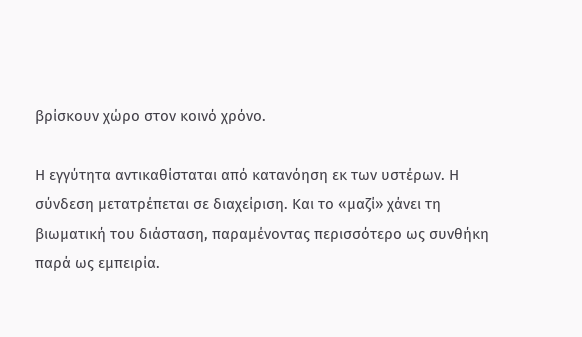βρίσκουν χώρο στον κοινό χρόνο.

Η εγγύτητα αντικαθίσταται από κατανόηση εκ των υστέρων. Η σύνδεση μετατρέπεται σε διαχείριση. Και το «μαζί» χάνει τη βιωματική του διάσταση, παραμένοντας περισσότερο ως συνθήκη παρά ως εμπειρία.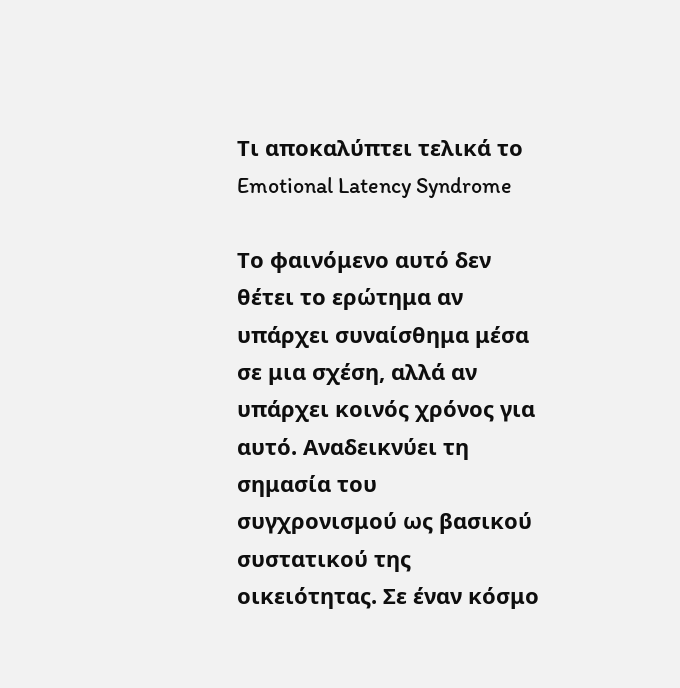Τι αποκαλύπτει τελικά το Emotional Latency Syndrome

Το φαινόμενο αυτό δεν θέτει το ερώτημα αν υπάρχει συναίσθημα μέσα σε μια σχέση, αλλά αν υπάρχει κοινός χρόνος για αυτό. Αναδεικνύει τη σημασία του συγχρονισμού ως βασικού συστατικού της οικειότητας. Σε έναν κόσμο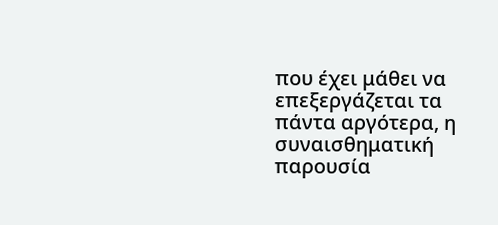που έχει μάθει να επεξεργάζεται τα πάντα αργότερα, η συναισθηματική παρουσία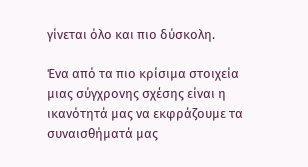γίνεται όλο και πιο δύσκολη.

Ένα από τα πιο κρίσιμα στοιχεία μιας σύγχρονης σχέσης είναι η ικανότητά μας να εκφράζουμε τα συναισθήματά μας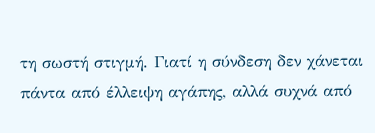τη σωστή στιγμή. Γιατί η σύνδεση δεν χάνεται πάντα από έλλειψη αγάπης, αλλά συχνά από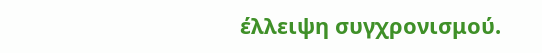έλλειψη συγχρονισμού.